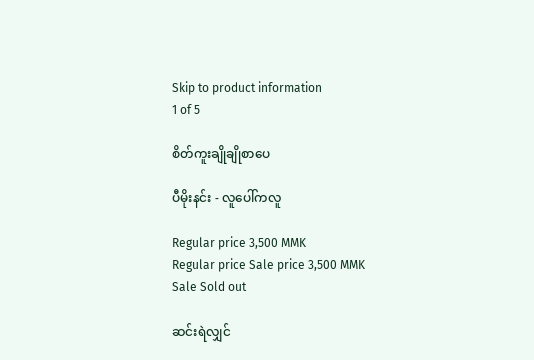Skip to product information
1 of 5

စိတ်ကူးချိုချိုစာပေ

ပီမိုးနင်း - လူပေါ်ကလူ

Regular price 3,500 MMK
Regular price Sale price 3,500 MMK
Sale Sold out

ဆင်းရဲလျှင်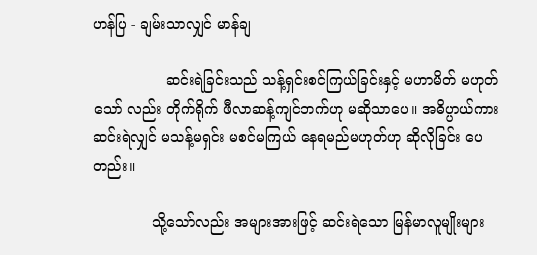ဟန်ပြ - ချမ်းသာလျှင် မာန်ချ

                ဆင်းရဲခြင်းသည် သန့်ရှင်းစင်ကြယ်ခြင်းနှင့် မဟာမိတ် မဟုတ်သော် လည်း တိုက်ရိုက် ဖီလာဆန့်ကျင်ဘက်ဟု မဆိုသာပေ။ အဓိပ္ပာယ်ကား ဆင်းရဲလျှင် မသန့်မရှင်း မစင်မကြယ် နေရမည်မဟုတ်ဟု ဆိုလိုခြင်း ပေတည်း။

             သို့သော်လည်း အများအားဖြင့် ဆင်းရဲသော မြန်မာလူမျိုးများ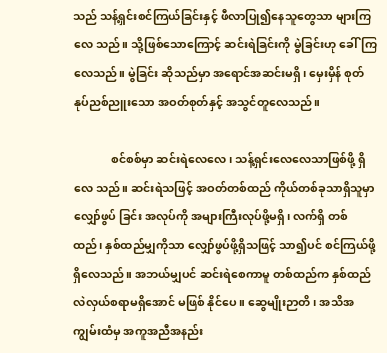သည် သန့်ရှင်းစင်ကြယ်ခြင်းနှင့် ဖီလာပြု၍နေသူတွေသာ များကြလေ သည်။ သို့ဖြစ်သောကြောင့် ဆင်းရဲခြင်းကို မွဲခြင်းဟု ခေါ်ကြလေသည်။ မွဲခြင်း ဆိုသည်မှာ အရောင်အဆင်းမရှိ၊ မှေးမှိန် စုတ်နုပ်ညစ်ညူးသော အဝတ်စုတ်နှင့် အသွင်တူလေသည်။

             စင်စစ်မှာ ဆင်းရဲလေလေ၊ သန့်ရှင်းလေလေသာဖြစ်ဖို့ ရှိလေ သည်။ ဆင်းရဲသဖြင့် အဝတ်တစ်ထည် ကိုယ်တစ်ခုသာရှိသူမှာ လျှော်ဖွပ် ခြင်း အလုပ်ကို အများကြီးလုပ်ဖို့မရှိ၊ လက်ရှိ တစ်ထည်၊ နှစ်ထည်မျှကိုသာ လျှော်ဖွပ်ဖို့ရှိသဖြင့် သာ၍ပင် စင်ကြယ်ဖို့ ရှိလေသည်။ အဘယ်မျှပင် ဆင်းရဲစေကာမူ တစ်ထည်က နှစ်ထည် လဲလှယ်စရာမရှိအောင် မဖြစ် နိုင်ပေ။ ဆွေမျိုးဉာတိ၊ အသိအကျွမ်းထံမှ အကူအညီအနည်း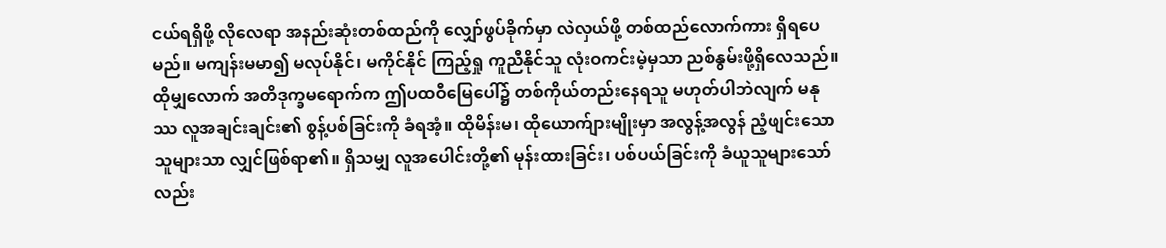ငယ်ရရှိဖို့ လိုလေရာ အနည်းဆုံးတစ်ထည်ကို လျှော်ဖွပ်ခိုက်မှာ လဲလှယ်ဖို့ တစ်ထည်လောက်ကား ရှိရပေမည်။ မကျန်းမမာ၍ မလုပ်နိုင်၊ မကိုင်နိုင် ကြည့်ရှု ကူညီနိုင်သူ လုံးဝကင်းမဲ့မှသာ ညစ်နွမ်းဖို့ရှိလေသည်။ ထိုမျှလောက် အတိဒုက္ခမရောက်က ဤပထဝီမြေပေါ်၌ တစ်ကိုယ်တည်းနေရသူ မဟုတ်ပါဘဲလျက် မနုဿ လူအချင်းချင်း၏ စွန့်ပစ်ခြင်းကို ခံရအံ့။ ထိုမိန်းမ၊ ထိုယောက်ျားမျိုးမှာ အလွန့်အလွန် ညံ့ဖျင်းသော သူများသာ လျှင်ဖြစ်ရာ၏။ ရှိသမျှ လူအပေါင်းတို့၏ မုန်းထားခြင်း၊ ပစ်ပယ်ခြင်းကို ခံယူသူများသော်လည်း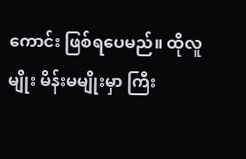ကောင်း ဖြစ်ရပေမည်။ ထိုလူမျိုး မိန်းမမျိုးမှာ ကြီး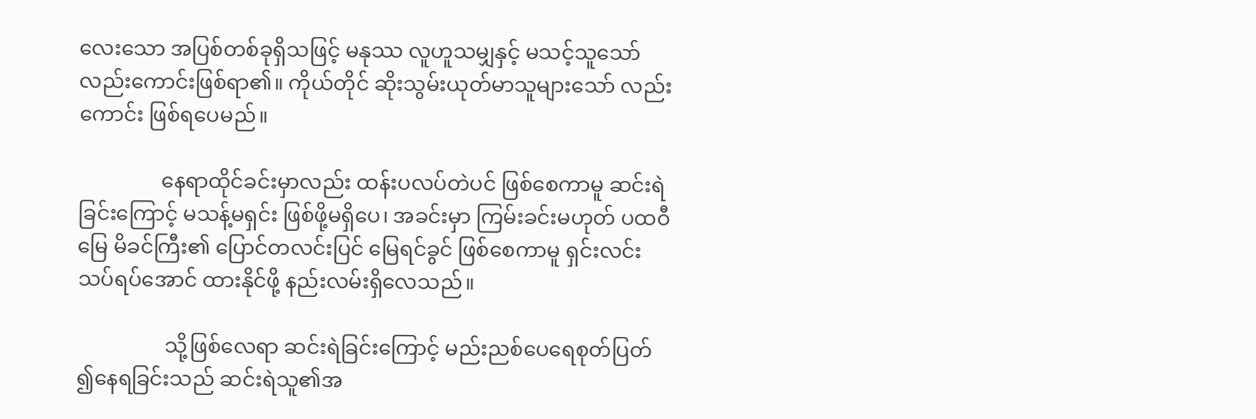လေးသော အပြစ်တစ်ခုရှိသဖြင့် မနုဿ လူဟူသမျှနှင့် မသင့်သူသော်လည်းကောင်းဖြစ်ရာ၏။ ကိုယ်တိုင် ဆိုးသွမ်းယုတ်မာသူများသော် လည်းကောင်း ဖြစ်ရပေမည်။

                နေရာထိုင်ခင်းမှာလည်း ထန်းပလပ်တဲပင် ဖြစ်စေကာမူ ဆင်းရဲ ခြင်းကြောင့် မသန့်မရှင်း ဖြစ်ဖို့မရှိပေ၊ အခင်းမှာ ကြမ်းခင်းမဟုတ် ပထဝီမြေ မိခင်ကြီး၏ ပြောင်တလင်းပြင် မြေရင်ခွင် ဖြစ်စေကာမူ ရှင်းလင်းသပ်ရပ်အောင် ထားနိုင်ဖို့ နည်းလမ်းရှိလေသည်။

                 သို့ဖြစ်လေရာ ဆင်းရဲခြင်းကြောင့် မည်းညစ်ပေရေစုတ်ပြတ် ၍နေရခြင်းသည် ဆင်းရဲသူ၏အ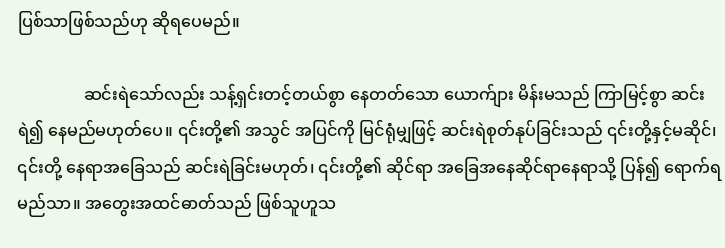ပြစ်သာဖြစ်သည်ဟု ဆိုရပေမည်။

                ဆင်းရဲသော်လည်း သန့်ရှင်းတင့်တယ်စွာ နေတတ်သော ယောက်ျား မိန်းမသည် ကြာမြင့်စွာ ဆင်းရဲ၍ နေမည်မဟုတ်ပေ။ ၎င်းတို့၏ အသွင် အပြင်ကို မြင်ရုံမျှဖြင့် ဆင်းရဲစုတ်နုပ်ခြင်းသည် ၎င်းတို့နှင့်မဆိုင်၊ ၎င်းတို့ နေရာအခြေသည် ဆင်းရဲခြင်းမဟုတ်၊ ၎င်းတို့၏ ဆိုင်ရာ အခြေအနေဆိုင်ရာနေရာသို့ ပြန်၍ ရောက်ရမည်သာ။ အတွေးအထင်ဓာတ်သည် ဖြစ်သူဟူသ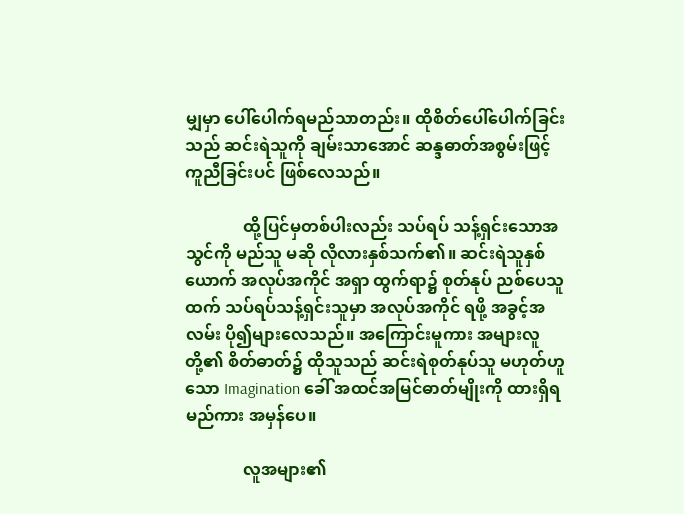မျှမှာ ပေါ်ပေါက်ရမည်သာတည်း။ ထိုစိတ်ပေါ်ပေါက်ခြင်း သည် ဆင်းရဲသူကို ချမ်းသာအောင် ဆန္ဒဓာတ်အစွမ်းဖြင့် ကူညီခြင်းပင် ဖြစ်လေသည်။

              ထို့ပြင်မှတစ်ပါးလည်း သပ်ရပ် သန့်ရှင်းသောအသွင်ကို မည်သူ မဆို လိုလားနှစ်သက်၏။ ဆင်းရဲသူနှစ်ယောက် အလုပ်အကိုင် အရှာ ထွက်ရာ၌ စုတ်နုပ် ညစ်ပေသူထက် သပ်ရပ်သန့်ရှင်းသူမှာ အလုပ်အကိုင် ရဖို့ အခွင့်အလမ်း ပို၍များလေသည်။ အကြောင်းမူကား အများလူတို့၏ စိတ်ဓာတ်၌ ထိုသူသည် ဆင်းရဲစုတ်နုပ်သူ မဟုတ်ဟူသော Imagination ခေါ် အထင်အမြင်ဓာတ်မျိုးကို ထားရှိရမည်ကား အမှန်ပေ။

              လူအများ၏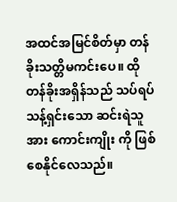အထင်အမြင်စိတ်မှာ တန်ခိုးသတ္တိမကင်းပေ။ ထို တန်ခိုးအရှိန်သည် သပ်ရပ်သန့်ရှင်းသော ဆင်းရဲသူအား ကောင်းကျိုး ကို ဖြစ်စေနိုင်လေသည်။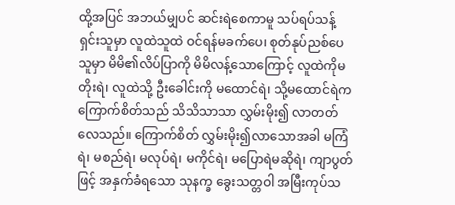ထို့အပြင် အဘယ်မျှပင် ဆင်းရဲစေကာမူ သပ်ရပ်သန့်ရှင်းသူမှာ လူထဲသူထဲ ဝင်ရန်မခက်ပေ၊ စုတ်နုပ်ညစ်ပေသူမှာ မိမိ၏လိပ်ပြာကို မိမိလန့်သောကြောင့် လူထဲကိုမတိုးရဲ၊ လူထဲသို့ ဦးခေါင်းကို မထောင်ရဲ၊ သို့မထောင်ရဲက ကြောက်စိတ်သည် သိသိသာသာ လွှမ်းမိုး၍ လာတတ်လေသည်။ ကြောက်စိတ် လွှမ်းမိုး၍လာသောအခါ မကြံရဲ၊ မစည်ရဲ၊ မလုပ်ရဲ၊ မကိုင်ရဲ၊ မပြောရဲမဆိုရဲ၊ ကျာပွတ်ဖြင့် အနှက်ခံရသော သုနက္ခ ခွေးသတ္တဝါ အမြီးကုပ်သ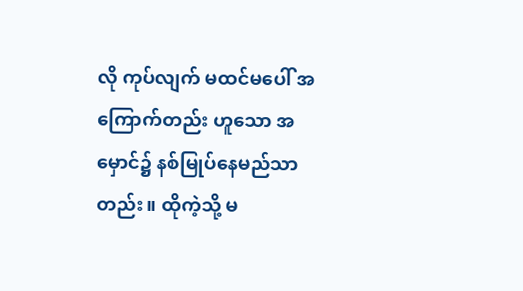လို ကုပ်လျက် မထင်မပေါ် အကြောက်တည်း ဟူသော အမှောင်၌ နစ်မြုပ်နေမည်သာတည်း။ ထိုကဲ့သို့ မ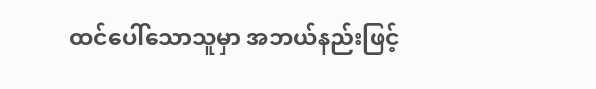ထင်ပေါ်သောသူမှာ အဘယ်နည်းဖြင့်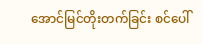အောင်မြင်တိုးတက်ခြင်း စင်ပေါ်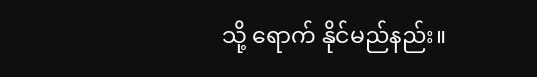သို့ ရောက် နိုင်မည်နည်း။